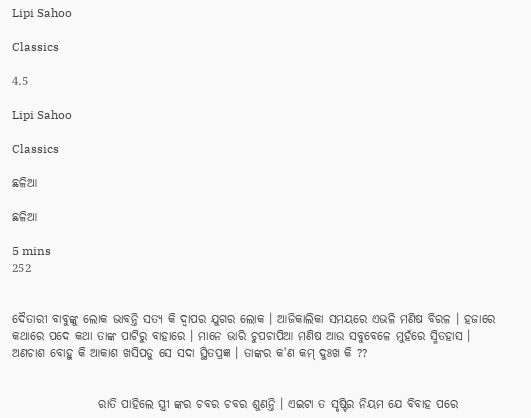Lipi Sahoo

Classics

4.5

Lipi Sahoo

Classics

ଛଳିଆ

ଛଳିଆ

5 mins
252


ଦୈତାରୀ ବାବୁଙ୍କୁ ଲୋକ ଭାବନ୍ତି ସତ୍ୟ କି ଦ୍ବାପର ଯୁଗର ଲୋକ । ଆଜିକାଲିକା ସମୟରେ ଏଭଳି ମଣିଷ ବିରଳ । ହଜାରେ କଥାରେ ପଦେ କଥା ତାଙ୍କ ପାଟିରୁ ବାହାରେ । ମାନେ ଭାରି ଚୁପଚାପିଆ ମଣିଷ ଆଉ ସବୁବେଳେ ମୁହଁରେ ସ୍ମିତହାସ । ଅଣଚାଶ ବୋହୁ କି ଆକାଶ ଖସିପଡୁ ସେ ସଦା ସ୍ଥିତପ୍ରଜ୍ଞ । ତାଙ୍କର କ'ଣ କମ୍ ଦୁଃଖ କି ??


                  ରାତି ପାହିଲେ ସ୍ତ୍ରୀ ଙ୍କର ଚବର ଚବର ଶୁଣନ୍ତି । ଏଇଟା ତ ସୃଷ୍ଟିର ନିୟମ ଯେ ବିବାହ ପରେ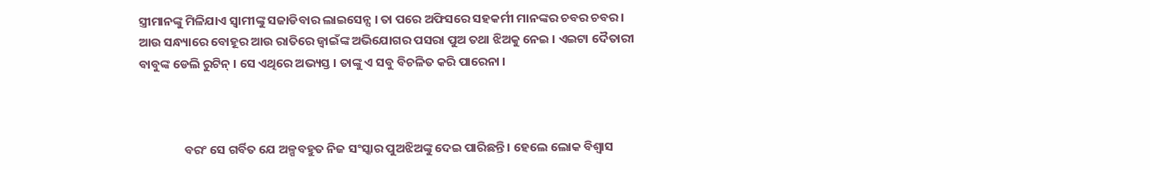ସ୍ତ୍ରୀମାନଙ୍କୁ ମିଳିଯାଏ ସ୍ବାମୀଙ୍କୁ ସଜାଡିବାର ଲାଇସେନ୍ସ । ତା ପରେ ଅଫିସରେ ସହକର୍ମୀ ମାନଙ୍କର ଚବର ଚବର । ଆଉ ସନ୍ଧ୍ୟାରେ ବୋହୂର ଆଉ ରାତିରେ ଜ୍ବାଇଁଙ୍କ ଅଭିଯୋଗର ପସରା ପୁଅ ତଥା ଝିଅକୁ ନେଇ । ଏଇଟା ଦୈତାରୀ ବାବୁଙ୍କ ଡେଲି ରୁଟିନ୍ । ସେ ଏଥିରେ ଅଭ୍ୟସ୍ତ । ତାଙ୍କୁ ଏ ସବୁ ବିଚଳିତ କରି ପାରେନା ।



                ବରଂ ସେ ଗର୍ବିତ ଯେ ଅଳ୍ପବହୁତ ନିଜ ସଂସ୍କାର ପୁଅଝିଅଙ୍କୁ ଦେଇ ପାରିଛନ୍ତି । ହେଲେ ଲୋକ ବିଶ୍ବାସ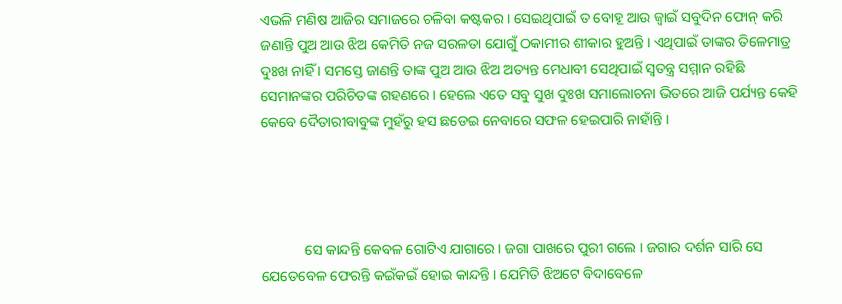ଏଭଳି ମଣିଷ ଆଜିର ସମାଜରେ ଚଳିବା କଷ୍ଟକର । ସେଇଥିପାଇଁ ତ ବୋହୂ ଆଉ ଜ୍ବାଇଁ ସବୁଦିନ ଫୋନ୍ କରି ଜଣାନ୍ତି ପୁଅ ଆଉ ଝିଅ କେମିତି ନଜ ସରଳତା ଯୋଗୁଁ ଠକାମୀର ଶୀକାର ହୁଅନ୍ତି । ଏଥିପାଇଁ ତାଙ୍କର ତିଳେମାତ୍ର ଦୁଃଖ ନାହିଁ । ସମସ୍ତେ ଜାଣନ୍ତି ତାଙ୍କ ପୁଅ ଆଉ ଝିଅ ଅତ୍ୟନ୍ତ ମେଧାବୀ ସେଥିପାଇଁ ସ୍ବତନ୍ତ୍ର ସମ୍ମାନ ରହିଛି ସେମାନଙ୍କର ପରିଚିତଙ୍କ ଗହଣରେ । ହେଲେ ଏତେ ସବୁ ସୁଖ ଦୁଃଖ ସମାଲୋଚନା ଭିତରେ ଆଜି ପର୍ଯ୍ୟନ୍ତ କେହି କେବେ ଦୈତାରୀବାବୁଙ୍କ ମୁହଁରୁ ହସ ଛଡେଇ ନେବାରେ ସଫଳ ହେଇପାରି ନାହାଁନ୍ତି ।




            ସେ କାନ୍ଦନ୍ତି କେବଳ ଗୋଟିଏ ଯାଗାରେ । ଜଗା ପାଖରେ ପୁରୀ ଗଲେ । ଜଗାର ଦର୍ଶନ ସାରି ସେ ଯେତେବେଳ ଫେରନ୍ତି କଇଁକଇଁ ହୋଇ କାନ୍ଦନ୍ତି । ଯେମିତି ଝିଅଟେ ବିଦାବେଳେ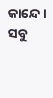କାନ୍ଦେ । ସବୁ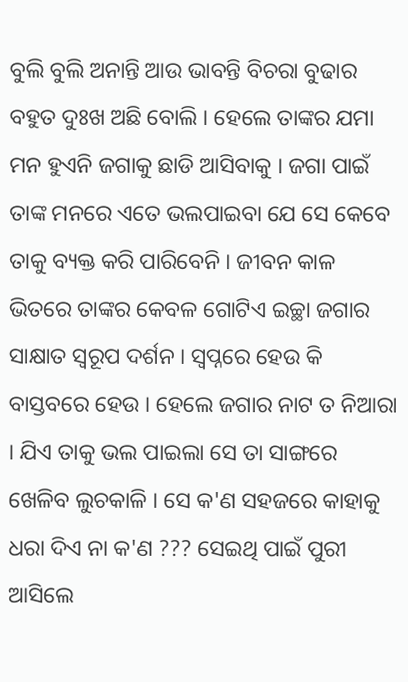ବୁଲି ବୁଲି ଅନାନ୍ତି ଆଉ ଭାବନ୍ତି ବିଚରା ବୁଢାର ବହୁତ ଦୁଃଖ ଅଛି ବୋଲି । ହେଲେ ତାଙ୍କର ଯମା ମନ ହୁଏନି ଜଗାକୁ ଛାଡି ଆସିବାକୁ । ଜଗା ପାଇଁ ତାଙ୍କ ମନରେ ଏତେ ଭଲପାଇବା ଯେ ସେ କେବେ ତାକୁ ବ୍ୟକ୍ତ କରି ପାରିବେନି । ଜୀବନ କାଳ ଭିତରେ ତାଙ୍କର କେବଳ ଗୋଟିଏ ଇଚ୍ଛା ଜଗାର ସାକ୍ଷାତ ସ୍ବରୂପ ଦର୍ଶନ । ସ୍ବପ୍ନରେ ହେଉ କି ବାସ୍ତବରେ ହେଉ । ହେଲେ ଜଗାର ନାଟ ତ ନିଆରା । ଯିଏ ତାକୁ ଭଲ ପାଇଲା ସେ ତା ସାଙ୍ଗରେ ଖେଳିବ ଲୁଚକାଳି । ସେ କ'ଣ ସହଜରେ କାହାକୁ ଧରା ଦିଏ ନା କ'ଣ ??? ସେଇଥି ପାଇଁ ପୁରୀ ଆସିଲେ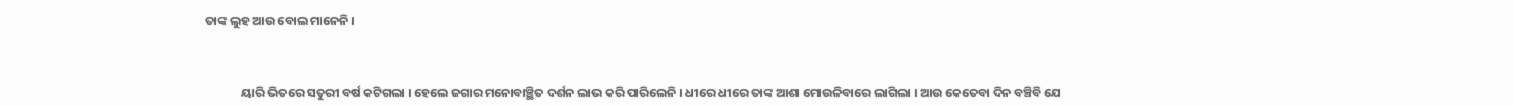ତାଙ୍କ ଲୁହ ଆଉ ବୋଲ ମାନେନି ।



             ୟାରି ଭିତରେ ସତୁରୀ ବର୍ଷ କଟିଗଲା । ହେଲେ ଜଗାର ମନୋବାଞ୍ଛିତ ଦର୍ଶନ ଲାଭ କରି ପାରିଲେନି । ଧୀରେ ଧୀରେ ତାଙ୍କ ଆଶା ମୋଉଳିବାରେ ଲାଗିଲା । ଆଉ କେତେବା ଦିନ ବଞ୍ଚିବି ଯେ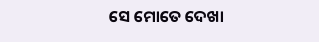ସେ ମୋତେ ଦେଖା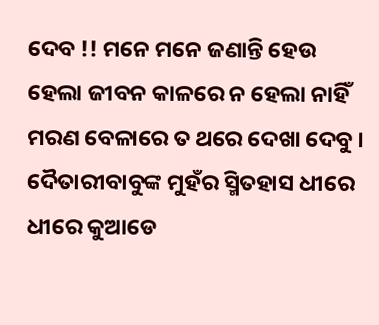ଦେବ !! ମନେ ମନେ ଜଣାନ୍ତି ହେଉ ହେଲା ଜୀବନ କାଳରେ ନ ହେଲା ନାହିଁ ମରଣ ବେଳାରେ ତ ଥରେ ଦେଖା ଦେବୁ । ଦୈତାରୀବାବୁଙ୍କ ମୁହଁର ସ୍ମିତହାସ ଧୀରେ ଧୀରେ କୁଆଡେ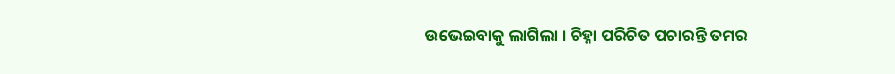ଉଭେଇବାକୁ ଲାଗିଲା । ଚିହ୍ନା ପରିଚିତ ପଚାରନ୍ତି ତମର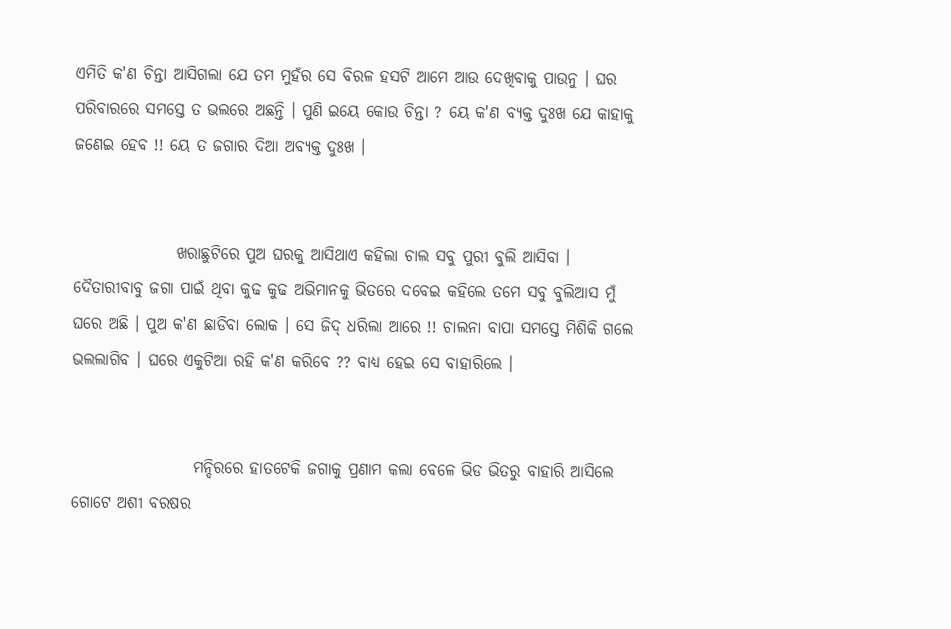ଏମିତି କ'ଣ ଚିନ୍ତା ଆସିଗଲା ଯେ ତମ ମୁହଁର ସେ ବିରଳ ହସଟି ଆମେ ଆଉ ଦେଖିବାକୁ ପାଉନୁ । ଘର ପରିବାରରେ ସମସ୍ତେ ତ ଭଲରେ ଅଛନ୍ତି । ପୁଣି ଇୟେ କୋଉ ଚିନ୍ତା ? ୟେ କ'ଣ ବ୍ୟକ୍ତ ଦୁଃଖ ଯେ କାହାକୁ ଜଣେଇ ହେବ !! ୟେ ତ ଜଗାର ଦିଆ ଅବ୍ୟକ୍ତ ଦୁଃଖ ।


                ଖରାଛୁଟିରେ ପୁଅ ଘରକୁ ଆସିଥାଏ କହିଲା ଚାଲ ସବୁ ପୁରୀ ବୁଲି ଆସିବା । ଦୈତାରୀବାବୁ ଜଗା ପାଇଁ ଥିବା କୁଢ କୁଢ ଅଭିମାନକୁ ଭିତରେ ଦବେଇ କହିଲେ ତମେ ସବୁ ବୁଲିଆସ ମୁଁ ଘରେ ଅଛି । ପୁଅ କ'ଣ ଛାଡିବା ଲୋକ । ସେ ଜିଦ୍ ଧରିଲା ଆରେ !! ଚାଲନା ବାପା ସମସ୍ତେ ମିଶିକି ଗଲେ ଭଲଲାଗିବ । ଘରେ ଏକୁଟିଆ ରହି କ'ଣ କରିବେ ?? ବାଧ୍ୟ ହେଇ ସେ ବାହାରିଲେ ।


                   ମନ୍ଦିରରେ ହାତଟେକି ଜଗାକୁ ପ୍ରଣାମ କଲା ବେଳେ ଭିଡ ଭିତରୁ ବାହାରି ଆସିଲେ ଗୋଟେ ଅଶୀ ବରଷର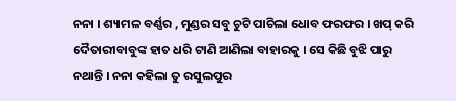ନନା । ଶ୍ୟାମଳ ବର୍ଣ୍ଣର , ମୁଣ୍ଡର ସବୁ ଚୁଟି ପାଚିଲା ଧୋବ ଫରଫର । ଖପ୍ କରି ଦୈତାରୀବାବୁଙ୍କ ହାତ ଧରି ଟାଣି ଆଣିଲା ବାହାରକୁ । ସେ କିଛି ବୁଝି ପାରୁ ନଥାନ୍ତି । ନନା କହିଲା ତୁ ରସୁଲପୁର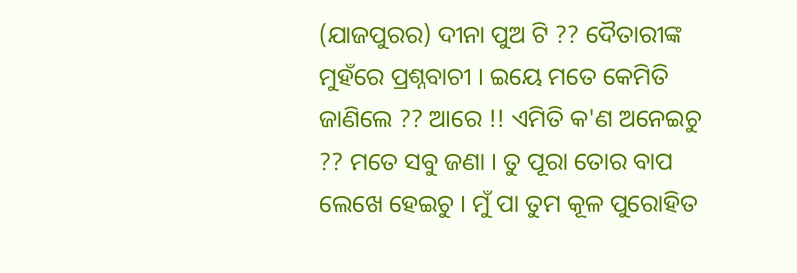(ଯାଜପୁରର) ଦୀନା ପୁଅ ଟି ?? ଦୈତାରୀଙ୍କ ମୁହଁରେ ପ୍ରଶ୍ନବାଚୀ । ଇୟେ ମତେ କେମିତି ଜାଣିଲେ ?? ଆରେ !! ଏମିତି କ'ଣ ଅନେଇଚୁ ?? ମତେ ସବୁ ଜଣା । ତୁ ପୂରା ତୋର ବାପ ଲେଖେ ହେଇଚୁ । ମୁଁ ପା ତୁମ କୂଳ ପୁରୋହିତ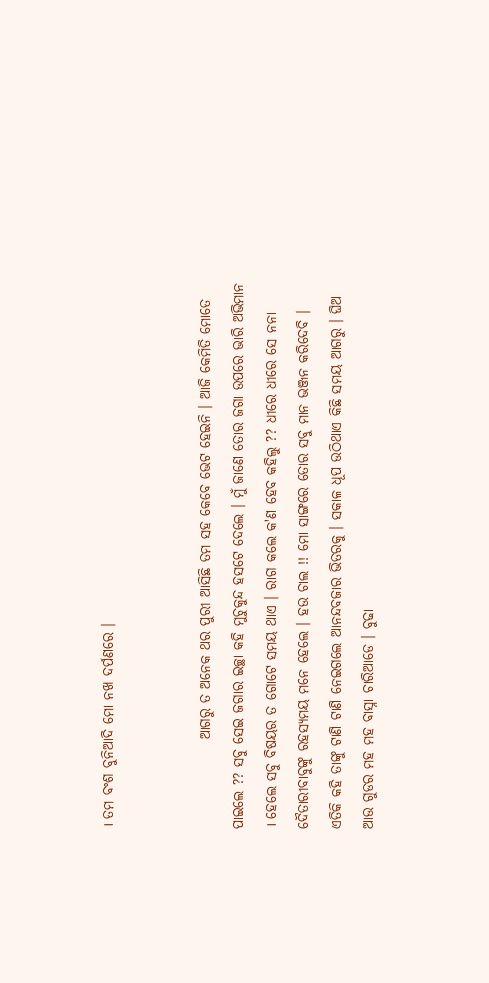। ତମ ବଂଶ ବୁନିଆଦି ମୋ ନଖ ଦର୍ପଣରେ ।


                ଆଗରୁ ତ ଅନେକ ଥର ପୁରୀ ଆସିଛି ତମ ସହ କେବେ ଭେଟ ହେଇନି । ଆଜି କେମିତି ମୋତେ ପାଇଲେ ?? ସବୁ ସେଇ ଜଗାର ଇଚ୍ଛା କହି ମୁଚୁକୁନ୍ଦ ହସଟେ ଦେଲେ । ମୁଁ ଜାଣେ ତୋର ଜଗା ଉପରେ ଭାରି ଅଭିମାନ । ହେଲେ ସବୁ ବିଷୟର ତ ଗୋଟେ ସମୟ ଥାଏ । ରାଗ କଲେ କ'ଣ ହେବ କହିଲୁ ?? ଧୀରେ ଧୀରେ ସେ ନନା ଦୈତାରୀବାବୁଙ୍କୁ ରହସ୍ଯମୟ ମନେ ହେଲେ । ହଉ ଚାଲ !! ମୋ ସାଙ୍ଗରେ ତୋର ସବୁ ମାନ ଭଞ୍ଜନ କରିଦେବି । ଏତିକି କହି ତାଙ୍କୁ ଟାଣି ଟାଣି ନେଇଗଲେ ଆନନ୍ଦବଜାର ଭିତରକୁ । ସକାଳ ଧୂପ ଉଠିଥାଏ କିଛି ସମୟ ଆଗରୁ । ଘିଅ ଆଉ ଗୁଡର ମହ ମହ ବାସ୍ନା ଚାରିଆଡେ । ବୁଢା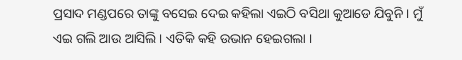ପ୍ରସାଦ ମଣ୍ଡପରେ ତାଙ୍କୁ ବସେଇ ଦେଇ କହିଲା ଏଇଠି ବସିଥା କୁଆଡେ ଯିବୁନି । ମୁଁ ଏଇ ଗଲି ଆଉ ଆସିଲି । ଏତିକି କହି ଉଭାନ ହେଇଗଲା ।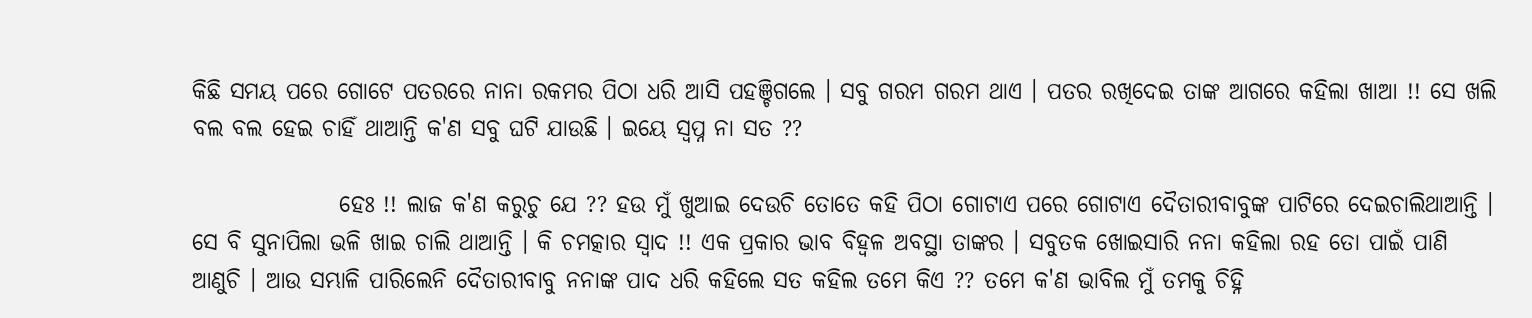କିଛି ସମୟ ପରେ ଗୋଟେ ପତରରେ ନାନା ରକମର ପିଠା ଧରି ଆସି ପହଞ୍ଚିଗଲେ । ସବୁ ଗରମ ଗରମ ଥାଏ । ପତର ରଖିଦେଇ ତାଙ୍କ ଆଗରେ କହିଲା ଖାଆ !! ସେ ଖଲି ବଲ ବଲ ହେଇ ଚାହିଁ ଥାଆନ୍ତି କ'ଣ ସବୁ ଘଟି ଯାଉଛି । ଇୟେ ସ୍ବପ୍ନ ନା ସତ ??

                ହେଃ !! ଲାଜ କ'ଣ କରୁଚୁ ଯେ ?? ହଉ ମୁଁ ଖୁଆଇ ଦେଉଚି ତୋତେ କହି ପିଠା ଗୋଟାଏ ପରେ ଗୋଟାଏ ଦୈତାରୀବାବୁଙ୍କ ପାଟିରେ ଦେଇଚାଲିଥାଆନ୍ତି । ସେ ବି ସୁନାପିଲା ଭଳି ଖାଇ ଚାଲି ଥାଆନ୍ତି । କି ଚମତ୍କାର ସ୍ବାଦ !! ଏକ ପ୍ରକାର ଭାବ ବିହ୍ବଳ ଅବସ୍ଥା ତାଙ୍କର । ସବୁତକ ଖୋଇସାରି ନନା କହିଲା ରହ ତୋ ପାଇଁ ପାଣି ଆଣୁଚି । ଆଉ ସମ୍ଭାଳି ପାରିଲେନି ଦୈତାରୀବାବୁ ନନାଙ୍କ ପାଦ ଧରି କହିଲେ ସତ କହିଲ ତମେ କିଏ ?? ତମେ କ'ଣ ଭାବିଲ ମୁଁ ତମକୁ ଚିହ୍ନି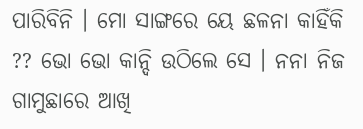ପାରିବିନି । ମୋ ସାଙ୍ଗରେ ୟେ ଛଳନା କାହିଁକି ?? ଭୋ ଭୋ କାନ୍ଦି ଉଠିଲେ ସେ । ନନା ନିଜ ଗାମୁଛାରେ ଆଖି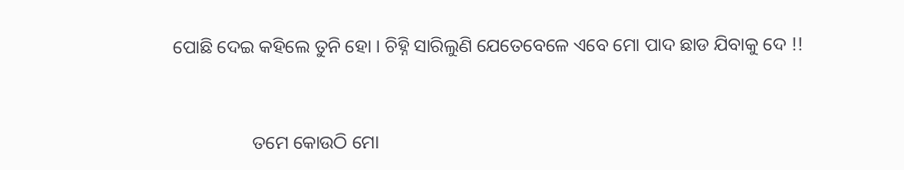ପୋଛି ଦେଇ କହିଲେ ତୁନି ହୋ । ଚିହ୍ନି ସାରିଲୁଣି ଯେତେବେଳେ ଏବେ ମୋ ପାଦ ଛାଡ ଯିବାକୁ ଦେ !!


                 ତମେ କୋଉଠି ମୋ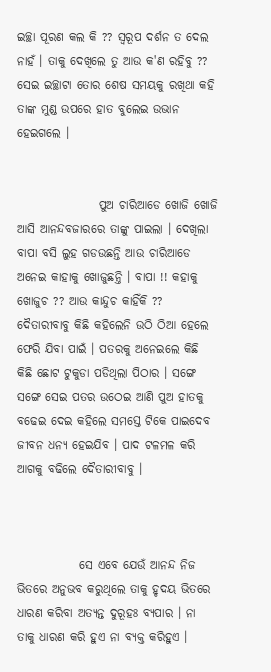ଇଚ୍ଛା ପୂରଣ କଲ କି ?? ସ୍ବରୂପ ଦର୍ଶନ ତ ଦେଲ ନାହଁ । ତାକୁ ଦେଖିଲେ ତୁ ଆଉ କ'ଣ ରହିବୁ ?? ସେଇ ଇଚ୍ଛାଟା ତୋର ଶେଷ ସମୟକୁ ରଖିଥା କହି ତାଙ୍କ ମୁଣ୍ଡ ଉପରେ ହାତ ବୁଲେଇ ଉଭାନ ହେଇଗଲେ ।


                 ପୁଅ ଚାରିଆଡେ ଖୋଜି ଖୋଜି ଆସି ଆନନ୍ଦବଜାରରେ ତାଙ୍କୁ ପାଇଲା । ଦେଖିଲା ବାପା ବସି ଲୁହ ଗଡଉଛନ୍ତି ଆଉ ଚାରିଆଡେ ଅନେଇ କାହାକୁ ଖୋଜୁଛନ୍ତି । ବାପା !! କହାକୁ ଖୋଜୁଚ ?? ଆଉ କାନ୍ଦୁଚ କାହିଁକି ?? ଦୈତାରୀବାବୁ କିଛି କହିଲେନି ଉଠି ଠିଆ ହେଲେ ଫେରି ଯିବା ପାଇଁ । ପତରକୁ ଅନେଇଲେ କିଛି କିଛି ଛୋଟ ଟୁକୁଡା ପଡିଥିଲା ପିଠାର । ସଙ୍ଗେ ସଙ୍ଗେ ସେଇ ପତର ଉଠେଇ ଆଣି ପୁଅ ହାତକୁ ବଢେଇ ଦେଇ କହିଲେ ସମସ୍ତେ ଟିକେ ପାଇଦେବ ଜୀବନ ଧନ୍ୟ ହେଇଯିବ । ପାଦ ଟଳମଳ କରି ଆଗକୁ ବଢିଲେ ଦୈତାରୀବାବୁ ।



             ସେ ଏବେ ଯେଉଁ ଆନନ୍ଦ ନିଜ ଭିତରେ ଅନୁଭବ କରୁଥିଲେ ତାକୁ ହୃଦୟ ଭିତରେ ଧାରଣ କରିବା ଅତ୍ୟନ୍ତ ଦୁରୂହଃ ବ୍ୟପାର । ନା ତାକୁ ଧାରଣ କରି ହୁଏ ନା ବ୍ୟକ୍ତ କରିହୁଏ ।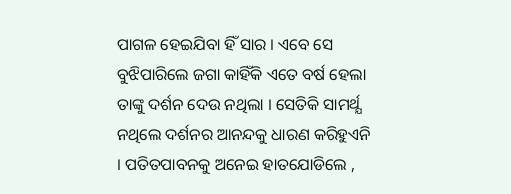ପାଗଳ ହେଇଯିବା ହିଁ ସାର । ଏବେ ସେ ବୁଝିପାରିଲେ ଜଗା କାହିଁକି ଏତେ ବର୍ଷ ହେଲା ତାଙ୍କୁ ଦର୍ଶନ ଦେଉ ନଥିଲା । ସେତିକି ସାମର୍ଥ୍ଯ ନଥିଲେ ଦର୍ଶନର ଆନନ୍ଦକୁ ଧାରଣ କରିହୁଏନି । ପତିତପାବନକୁ ଅନେଇ ହାତଯୋଡିଲେ ,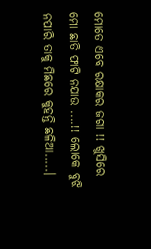ମୋତେ ଏବେ ରକ୍ଷାକର ଜଗା !! ଖୁସିରେ ମୋ ଛାତି ଫାଟି ନଯାଉ ....!! ଲୋକେ ବୁଝି ନପାରି ତାକୁ ମିଛରେ କୁହନ୍ତି ଛଳିଆ.....।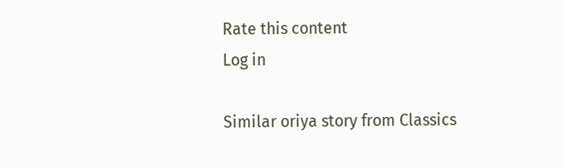Rate this content
Log in

Similar oriya story from Classics